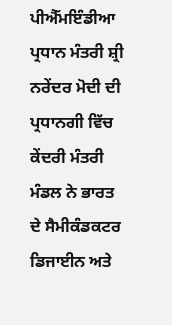ਪੀਐੱਮਇੰਡੀਆ
ਪ੍ਰਧਾਨ ਮੰਤਰੀ ਸ਼੍ਰੀ ਨਰੇਂਦਰ ਮੋਦੀ ਦੀ ਪ੍ਰਧਾਨਗੀ ਵਿੱਚ ਕੇਂਦਰੀ ਮੰਤਰੀ ਮੰਡਲ ਨੇ ਭਾਰਤ ਦੇ ਸੈਮੀਕੰਡਕਟਰ ਡਿਜਾਈਨ ਅਤੇ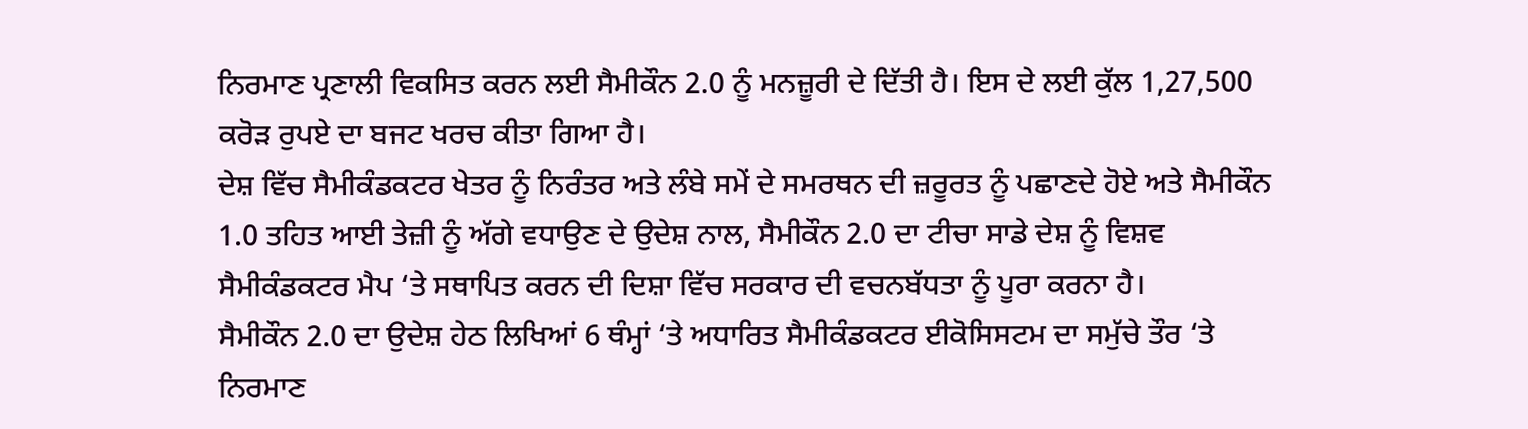ਨਿਰਮਾਣ ਪ੍ਰਣਾਲੀ ਵਿਕਸਿਤ ਕਰਨ ਲਈ ਸੈਮੀਕੌਨ 2.0 ਨੂੰ ਮਨਜ਼ੂਰੀ ਦੇ ਦਿੱਤੀ ਹੈ। ਇਸ ਦੇ ਲਈ ਕੁੱਲ 1,27,500 ਕਰੋੜ ਰੁਪਏ ਦਾ ਬਜਟ ਖਰਚ ਕੀਤਾ ਗਿਆ ਹੈ।
ਦੇਸ਼ ਵਿੱਚ ਸੈਮੀਕੰਡਕਟਰ ਖੇਤਰ ਨੂੰ ਨਿਰੰਤਰ ਅਤੇ ਲੰਬੇ ਸਮੇਂ ਦੇ ਸਮਰਥਨ ਦੀ ਜ਼ਰੂਰਤ ਨੂੰ ਪਛਾਣਦੇ ਹੋਏ ਅਤੇ ਸੈਮੀਕੌਨ 1.0 ਤਹਿਤ ਆਈ ਤੇਜ਼ੀ ਨੂੰ ਅੱਗੇ ਵਧਾਉਣ ਦੇ ਉਦੇਸ਼ ਨਾਲ, ਸੈਮੀਕੌਨ 2.0 ਦਾ ਟੀਚਾ ਸਾਡੇ ਦੇਸ਼ ਨੂੰ ਵਿਸ਼ਵ ਸੈਮੀਕੰਡਕਟਰ ਮੈਪ ‘ਤੇ ਸਥਾਪਿਤ ਕਰਨ ਦੀ ਦਿਸ਼ਾ ਵਿੱਚ ਸਰਕਾਰ ਦੀ ਵਚਨਬੱਧਤਾ ਨੂੰ ਪੂਰਾ ਕਰਨਾ ਹੈ।
ਸੈਮੀਕੌਨ 2.0 ਦਾ ਉਦੇਸ਼ ਹੇਠ ਲਿਖਿਆਂ 6 ਥੰਮ੍ਹਾਂ ‘ਤੇ ਅਧਾਰਿਤ ਸੈਮੀਕੰਡਕਟਰ ਈਕੋਸਿਸਟਮ ਦਾ ਸਮੁੱਚੇ ਤੌਰ ‘ਤੇ ਨਿਰਮਾਣ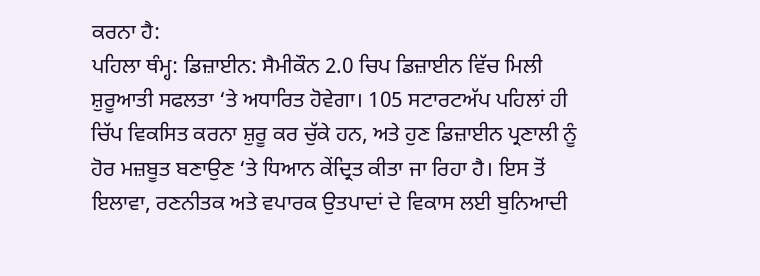ਕਰਨਾ ਹੈ:
ਪਹਿਲਾ ਥੰਮ੍ਹ: ਡਿਜ਼ਾਈਨ: ਸੈਮੀਕੌਨ 2.0 ਚਿਪ ਡਿਜ਼ਾਈਨ ਵਿੱਚ ਮਿਲੀ ਸ਼ੁਰੂਆਤੀ ਸਫਲਤਾ ‘ਤੇ ਅਧਾਰਿਤ ਹੋਵੇਗਾ। 105 ਸਟਾਰਟਅੱਪ ਪਹਿਲਾਂ ਹੀ ਚਿੱਪ ਵਿਕਸਿਤ ਕਰਨਾ ਸ਼ੁਰੂ ਕਰ ਚੁੱਕੇ ਹਨ, ਅਤੇ ਹੁਣ ਡਿਜ਼ਾਈਨ ਪ੍ਰਣਾਲੀ ਨੂੰ ਹੋਰ ਮਜ਼ਬੂਤ ਬਣਾਉਣ ‘ਤੇ ਧਿਆਨ ਕੇਂਦ੍ਰਿਤ ਕੀਤਾ ਜਾ ਰਿਹਾ ਹੈ। ਇਸ ਤੋਂ ਇਲਾਵਾ, ਰਣਨੀਤਕ ਅਤੇ ਵਪਾਰਕ ਉਤਪਾਦਾਂ ਦੇ ਵਿਕਾਸ ਲਈ ਬੁਨਿਆਦੀ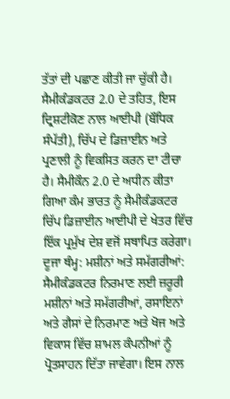ਤੱਤਾਂ ਦੀ ਪਛਾਣ ਕੀਤੀ ਜਾ ਚੁੱਕੀ ਹੈ। ਸੈਮੀਕੰਡਕਟਰ 2.0 ਦੇ ਤਹਿਤ, ਇਸ ਦ੍ਰਿਸ਼ਟੀਕੋਣ ਨਾਲ ਆਈਪੀ (ਬੌਧਿਕ ਸੰਪੱਤੀ), ਚਿੱਪ ਦੇ ਡਿਜ਼ਾਈਨ ਅਤੇ ਪ੍ਰਣਾਲੀ ਨੂੰ ਵਿਕਸਿਤ ਕਰਨ ਦਾ ਟੀਚਾ ਹੈ। ਸੈਮੀਕੌਨ 2.0 ਦੇ ਅਧੀਨ ਕੀਤਾ ਗਿਆ ਕੰਮ ਭਾਰਤ ਨੂੰ ਸੈਮੀਕੰਡਕਟਰ ਚਿੱਪ ਡਿਜ਼ਾਈਨ ਆਈਪੀ ਦੇ ਖੇਤਰ ਵਿੱਚ ਇੱਕ ਪ੍ਰਮੁੱਖ ਦੇਸ਼ ਵਜੋਂ ਸਥਾਪਿਤ ਕਰੇਗਾ।
ਦੂਜਾ ਥੰਮ੍ਹ: ਮਸ਼ੀਨਾਂ ਅਤੇ ਸਮੱਗਰੀਆਂ: ਸੈਮੀਕੰਡਕਟਰ ਨਿਰਮਾਣ ਲਈ ਜ਼ਰੂਰੀ ਮਸ਼ੀਨਾਂ ਅਤੇ ਸਮੱਗਰੀਆਂ, ਰਸਾਇਨਾਂ ਅਤੇ ਗੈਸਾਂ ਦੇ ਨਿਰਮਾਣ ਅਤੇ ਖੋਜ ਅਤੇ ਵਿਕਾਸ ਵਿੱਚ ਸ਼ਾਮਲ ਕੰਪਨੀਆਂ ਨੂੰ ਪ੍ਰੋਤਸਾਹਨ ਦਿੱਤਾ ਜਾਵੇਗਾ। ਇਸ ਨਾਲ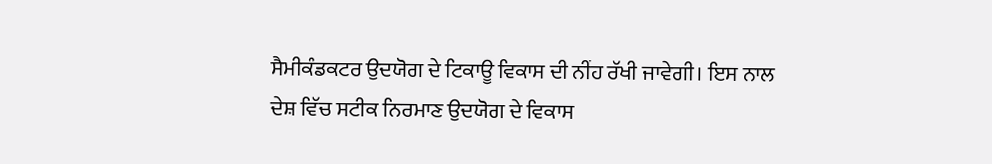ਸੈਮੀਕੰਡਕਟਰ ਉਦਯੋਗ ਦੇ ਟਿਕਾਊ ਵਿਕਾਸ ਦੀ ਨੀਂਹ ਰੱਖੀ ਜਾਵੇਗੀ। ਇਸ ਨਾਲ ਦੇਸ਼ ਵਿੱਚ ਸਟੀਕ ਨਿਰਮਾਣ ਉਦਯੋਗ ਦੇ ਵਿਕਾਸ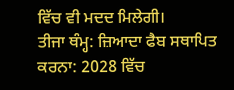ਵਿੱਚ ਵੀ ਮਦਦ ਮਿਲੇਗੀ।
ਤੀਜਾ ਥੰਮ੍ਹ: ਜ਼ਿਆਦਾ ਫੈਬ ਸਥਾਪਿਤ ਕਰਨਾ: 2028 ਵਿੱਚ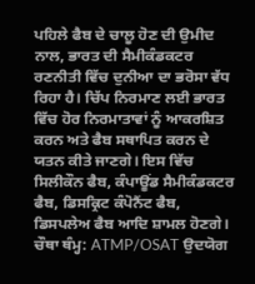ਪਹਿਲੇ ਫੈਬ ਦੇ ਚਾਲੂ ਹੋਣ ਦੀ ਉਮੀਦ ਨਾਲ, ਭਾਰਤ ਦੀ ਸੈਮੀਕੰਡਕਟਰ ਰਣਨੀਤੀ ਵਿੱਚ ਦੁਨੀਆ ਦਾ ਭਰੋਸਾ ਵੱਧ ਰਿਹਾ ਹੈ। ਚਿੱਪ ਨਿਰਮਾਣ ਲਈ ਭਾਰਤ ਵਿੱਚ ਹੋਰ ਨਿਰਮਾਤਾਵਾਂ ਨੂੰ ਆਕਰਸ਼ਿਤ ਕਰਨ ਅਤੇ ਫੈਬ ਸਥਾਪਿਤ ਕਰਨ ਦੇ ਯਤਨ ਕੀਤੇ ਜਾਣਗੇ। ਇਸ ਵਿੱਚ ਸਿਲੀਕੌਨ ਫੈਬ, ਕੰਪਾਊਂਡ ਸੈਮੀਕੰਡਕਟਰ ਫੈਬ, ਡਿਸਕ੍ਰਿਟ ਕੰਪੋਨੈਂਟ ਫੈਬ, ਡਿਸਪਲੇਅ ਫੈਬ ਆਦਿ ਸ਼ਾਮਲ ਹੋਣਗੇ।
ਚੌਥਾ ਥੰਮ੍ਹ: ATMP/OSAT ਉਦਯੋਗ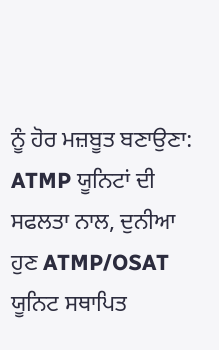ਨੂੰ ਹੋਰ ਮਜ਼ਬੂਤ ਬਣਾਉਣਾ: ATMP ਯੂਨਿਟਾਂ ਦੀ ਸਫਲਤਾ ਨਾਲ, ਦੁਨੀਆ ਹੁਣ ATMP/OSAT ਯੂਨਿਟ ਸਥਾਪਿਤ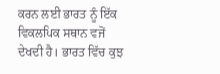ਕਰਨ ਲਈ ਭਾਰਤ ਨੂੰ ਇੱਕ ਵਿਕਲਪਿਕ ਸਥਾਨ ਵਜੋਂ ਦੇਖਦੀ ਹੈ। ਭਾਰਤ ਵਿੱਚ ਕੁਝ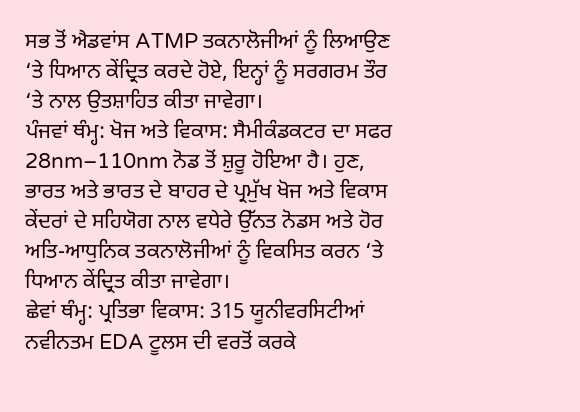ਸਭ ਤੋਂ ਐਡਵਾਂਸ ATMP ਤਕਨਾਲੋਜੀਆਂ ਨੂੰ ਲਿਆਉਣ ‘ਤੇ ਧਿਆਨ ਕੇਂਦ੍ਰਿਤ ਕਰਦੇ ਹੋਏ, ਇਨ੍ਹਾਂ ਨੂੰ ਸਰਗਰਮ ਤੌਰ ‘ਤੇ ਨਾਲ ਉਤਸ਼ਾਹਿਤ ਕੀਤਾ ਜਾਵੇਗਾ।
ਪੰਜਵਾਂ ਥੰਮ੍ਹ: ਖੋਜ ਅਤੇ ਵਿਕਾਸ: ਸੈਮੀਕੰਡਕਟਰ ਦਾ ਸਫਰ 28nm–110nm ਨੋਡ ਤੋਂ ਸ਼ੁਰੂ ਹੋਇਆ ਹੈ। ਹੁਣ, ਭਾਰਤ ਅਤੇ ਭਾਰਤ ਦੇ ਬਾਹਰ ਦੇ ਪ੍ਰਮੁੱਖ ਖੋਜ ਅਤੇ ਵਿਕਾਸ ਕੇਂਦਰਾਂ ਦੇ ਸਹਿਯੋਗ ਨਾਲ ਵਧੇਰੇ ਉੱਨਤ ਨੋਡਸ ਅਤੇ ਹੋਰ ਅਤਿ-ਆਧੁਨਿਕ ਤਕਨਾਲੋਜੀਆਂ ਨੂੰ ਵਿਕਸਿਤ ਕਰਨ ‘ਤੇ ਧਿਆਨ ਕੇਂਦ੍ਰਿਤ ਕੀਤਾ ਜਾਵੇਗਾ।
ਛੇਵਾਂ ਥੰਮ੍ਹ: ਪ੍ਰਤਿਭਾ ਵਿਕਾਸ: 315 ਯੂਨੀਵਰਸਿਟੀਆਂ ਨਵੀਨਤਮ EDA ਟੂਲਸ ਦੀ ਵਰਤੋਂ ਕਰਕੇ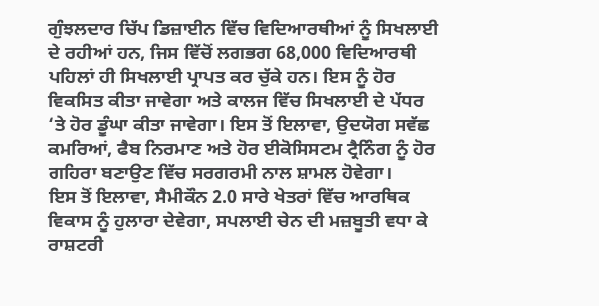ਗੁੰਝਲਦਾਰ ਚਿੱਪ ਡਿਜ਼ਾਈਨ ਵਿੱਚ ਵਿਦਿਆਰਥੀਆਂ ਨੂੰ ਸਿਖਲਾਈ ਦੇ ਰਹੀਆਂ ਹਨ, ਜਿਸ ਵਿੱਚੋਂ ਲਗਭਗ 68,000 ਵਿਦਿਆਰਥੀ ਪਹਿਲਾਂ ਹੀ ਸਿਖਲਾਈ ਪ੍ਰਾਪਤ ਕਰ ਚੁੱਕੇ ਹਨ। ਇਸ ਨੂੰ ਹੋਰ ਵਿਕਸਿਤ ਕੀਤਾ ਜਾਵੇਗਾ ਅਤੇ ਕਾਲਜ ਵਿੱਚ ਸਿਖਲਾਈ ਦੇ ਪੱਧਰ ‘ਤੇ ਹੋਰ ਡੂੰਘਾ ਕੀਤਾ ਜਾਵੇਗਾ। ਇਸ ਤੋਂ ਇਲਾਵਾ, ਉਦਯੋਗ ਸਵੱਛ ਕਮਰਿਆਂ, ਫੈਬ ਨਿਰਮਾਣ ਅਤੇ ਹੋਰ ਈਕੋਸਿਸਟਮ ਟ੍ਰੈਨਿੰਗ ਨੂੰ ਹੋਰ ਗਹਿਰਾ ਬਣਾਉਣ ਵਿੱਚ ਸਰਗਰਮੀ ਨਾਲ ਸ਼ਾਮਲ ਹੋਵੇਗਾ।
ਇਸ ਤੋਂ ਇਲਾਵਾ, ਸੈਮੀਕੌਨ 2.0 ਸਾਰੇ ਖੇਤਰਾਂ ਵਿੱਚ ਆਰਥਿਕ ਵਿਕਾਸ ਨੂੰ ਹੁਲਾਰਾ ਦੇਵੇਗਾ, ਸਪਲਾਈ ਚੇਨ ਦੀ ਮਜ਼ਬੂਤੀ ਵਧਾ ਕੇ ਰਾਸ਼ਟਰੀ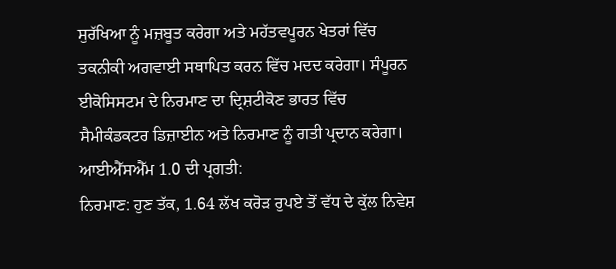ਸੁਰੱਖਿਆ ਨੂੰ ਮਜ਼ਬੂਤ ਕਰੇਗਾ ਅਤੇ ਮਹੱਤਵਪੂਰਨ ਖੇਤਰਾਂ ਵਿੱਚ ਤਕਨੀਕੀ ਅਗਵਾਈ ਸਥਾਪਿਤ ਕਰਨ ਵਿੱਚ ਮਦਦ ਕਰੇਗਾ। ਸੰਪੂਰਨ ਈਕੋਸਿਸਟਮ ਦੇ ਨਿਰਮਾਣ ਦਾ ਦ੍ਰਿਸ਼ਟੀਕੋਣ ਭਾਰਤ ਵਿੱਚ ਸੈਮੀਕੰਡਕਟਰ ਡਿਜ਼ਾਈਨ ਅਤੇ ਨਿਰਮਾਣ ਨੂੰ ਗਤੀ ਪ੍ਰਦਾਨ ਕਰੇਗਾ।
ਆਈਐੱਸਐੱਮ 1.0 ਦੀ ਪ੍ਰਗਤੀ:
ਨਿਰਮਾਣ: ਹੁਣ ਤੱਕ, 1.64 ਲੱਖ ਕਰੋੜ ਰੁਪਏ ਤੋਂ ਵੱਧ ਦੇ ਕੁੱਲ ਨਿਵੇਸ਼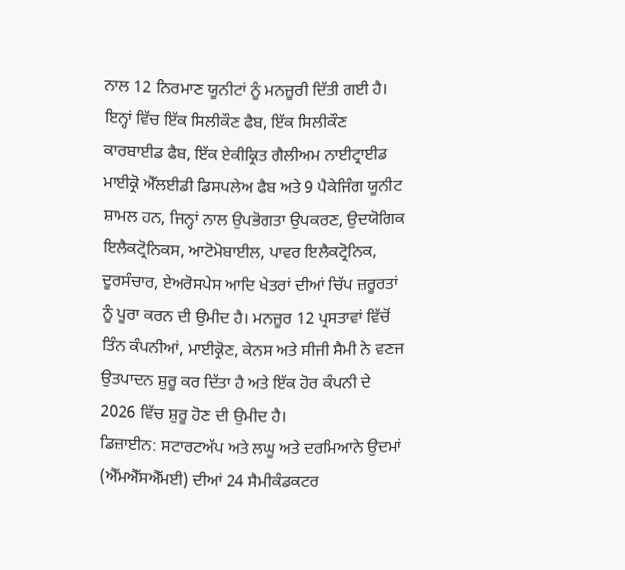ਨਾਲ 12 ਨਿਰਮਾਣ ਯੂਨੀਟਾਂ ਨੂੰ ਮਨਜ਼ੂਰੀ ਦਿੱਤੀ ਗਈ ਹੈ। ਇਨ੍ਹਾਂ ਵਿੱਚ ਇੱਕ ਸਿਲੀਕੌਣ ਫੈਬ, ਇੱਕ ਸਿਲੀਕੌਣ ਕਾਰਬਾਈਡ ਫੈਬ, ਇੱਕ ਏਕੀਕ੍ਰਿਤ ਗੈਲੀਅਮ ਨਾਈਟ੍ਰਾਈਡ ਮਾਈਕ੍ਰੋ ਐੱਲਈਡੀ ਡਿਸਪਲੇਅ ਫੈਬ ਅਤੇ 9 ਪੈਕੇਜਿੰਗ ਯੂਨੀਟ ਸ਼ਾਮਲ ਹਨ, ਜਿਨ੍ਹਾਂ ਨਾਲ ਉਪਭੋਗਤਾ ਉਪਕਰਣ, ਉਦਯੋਗਿਕ ਇਲੈਕਟ੍ਰੋਨਿਕਸ, ਆਟੋਮੋਬਾਈਲ, ਪਾਵਰ ਇਲੈਕਟ੍ਰੋਨਿਕ, ਦੂਰਸੰਚਾਰ, ਏਅਰੋਸਪੇਸ ਆਦਿ ਖੇਤਰਾਂ ਦੀਆਂ ਚਿੱਪ ਜ਼ਰੂਰਤਾਂ ਨੂੰ ਪੂਰਾ ਕਰਨ ਦੀ ਉਮੀਦ ਹੈ। ਮਨਜ਼ੂਰ 12 ਪ੍ਰਸਤਾਵਾਂ ਵਿੱਚੋਂ ਤਿੰਨ ਕੰਪਨੀਆਂ, ਮਾਈਕ੍ਰੋਣ, ਕੇਨਸ ਅਤੇ ਸੀਜੀ ਸੈਮੀ ਨੇ ਵਣਜ ਉਤਪਾਦਨ ਸ਼ੁਰੂ ਕਰ ਦਿੱਤਾ ਹੈ ਅਤੇ ਇੱਕ ਹੋਰ ਕੰਪਨੀ ਦੇ 2026 ਵਿੱਚ ਸ਼ੁਰੂ ਹੋਣ ਦੀ ਉਮੀਦ ਹੈ।
ਡਿਜ਼ਾਈਨ: ਸਟਾਰਟਅੱਪ ਅਤੇ ਲਘੂ ਅਤੇ ਦਰਮਿਆਨੇ ਉਦਮਾਂ (ਐੱਮਐੱਸਐੱਮਈ) ਦੀਆਂ 24 ਸੈਮੀਕੰਡਕਟਰ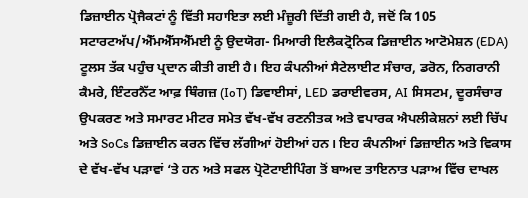ਡਿਜ਼ਾਈਨ ਪ੍ਰੋਜੈਕਟਾਂ ਨੂੰ ਵਿੱਤੀ ਸਹਾਇਤਾ ਲਈ ਮੰਜ਼ੂਰੀ ਦਿੱਤੀ ਗਈ ਹੈ, ਜਦੋਂ ਕਿ 105 ਸਟਾਰਟਅੱਪ/ਐੱਮਐੱਸਐੱਮਈ ਨੂੰ ਉਦਯੋਗ- ਮਿਆਰੀ ਇਲੈਕਟ੍ਰੋਨਿਕ ਡਿਜ਼ਾਈਨ ਆਟੋਮੇਸ਼ਨ (EDA) ਟੂਲਸ ਤੱਕ ਪਹੁੰਚ ਪ੍ਰਦਾਨ ਕੀਤੀ ਗਈ ਹੈ। ਇਹ ਕੰਪਨੀਆਂ ਸੈਟੇਲਾਈਟ ਸੰਚਾਰ, ਡਰੋਨ, ਨਿਗਰਾਨੀ ਕੈਮਰੇ, ਇੰਟਰਨੈੱਟ ਆਫ਼ ਥਿੰਗਜ਼ (IoT) ਡਿਵਾਈਸਾਂ, LED ਡਰਾਈਵਰਸ, AI ਸਿਸਟਮ, ਦੂਰਸੰਚਾਰ ਉਪਕਰਣ ਅਤੇ ਸਮਾਰਟ ਮੀਟਰ ਸਮੇਤ ਵੱਖ-ਵੱਖ ਰਣਨੀਤਕ ਅਤੇ ਵਪਾਰਕ ਐਪਲੀਕੇਸ਼ਨਾਂ ਲਈ ਚਿੱਪ ਅਤੇ SoCs ਡਿਜ਼ਾਈਨ ਕਰਨ ਵਿੱਚ ਲੱਗੀਆਂ ਹੋਈਆਂ ਹਨ। ਇਹ ਕੰਪਨੀਆਂ ਡਿਜ਼ਾਈਨ ਅਤੇ ਵਿਕਾਸ ਦੇ ਵੱਖ-ਵੱਖ ਪੜਾਵਾਂ ‘ਤੇ ਹਨ ਅਤੇ ਸਫਲ ਪ੍ਰੋਟੋਟਾਈਪਿੰਗ ਤੋਂ ਬਾਅਦ ਤਾਇਨਾਤ ਪੜਾਅ ਵਿੱਚ ਦਾਖਲ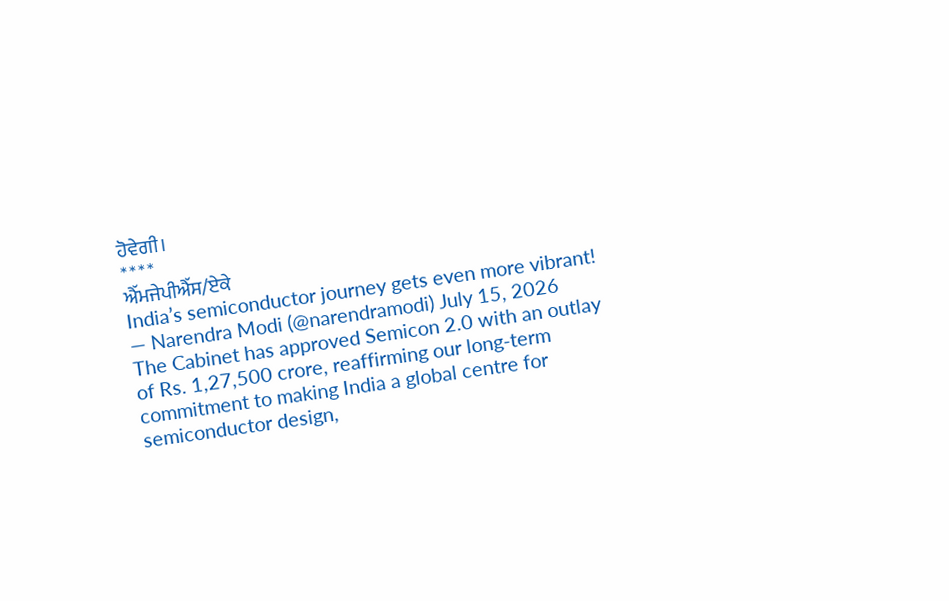ਹੋਵੇਗੀ।
****
ਐੱਮਜੇਪੀਐੱਸ/ਏਕੇ
India’s semiconductor journey gets even more vibrant!
— Narendra Modi (@narendramodi) July 15, 2026
The Cabinet has approved Semicon 2.0 with an outlay of Rs. 1,27,500 crore, reaffirming our long-term commitment to making India a global centre for semiconductor design,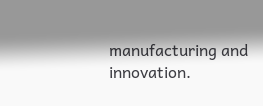manufacturing and innovation.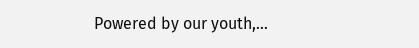Powered by our youth,…